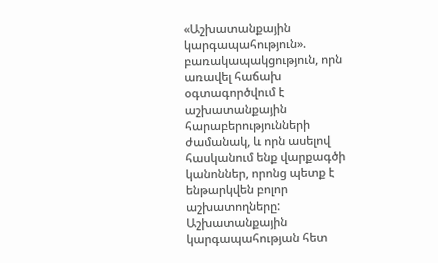«Աշխատանքային կարգապահություն». բառակապակցություն, որն առավել հաճախ օգտագործվում է աշխատանքային հարաբերությունների ժամանակ, և որն ասելով հասկանում ենք վարքագծի կանոններ, որոնց պետք է ենթարկվեն բոլոր աշխատողները: Աշխատանքային կարգապահության հետ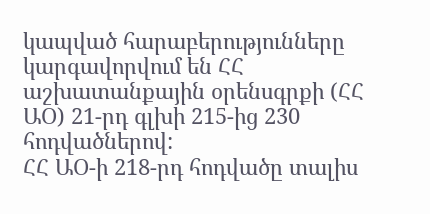կապված հարաբերությունները կարգավորվում են ՀՀ աշխատանքային օրենսգրքի (ՀՀ ԱՕ) 21-րդ գլխի 215-ից 230 հոդվածներով:
ՀՀ ԱՕ-ի 218-րդ հոդվածը տալիս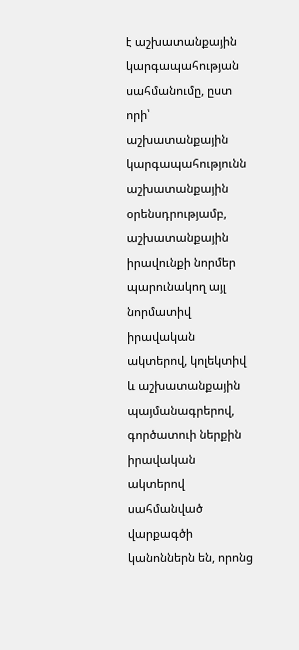է աշխատանքային կարգապահության սահմանումը, ըստ որի՝ աշխատանքային կարգապահությունն աշխատանքային օրենսդրությամբ, աշխատանքային իրավունքի նորմեր պարունակող այլ նորմատիվ իրավական ակտերով, կոլեկտիվ և աշխատանքային պայմանագրերով, գործատուի ներքին իրավական ակտերով սահմանված վարքագծի կանոններն են, որոնց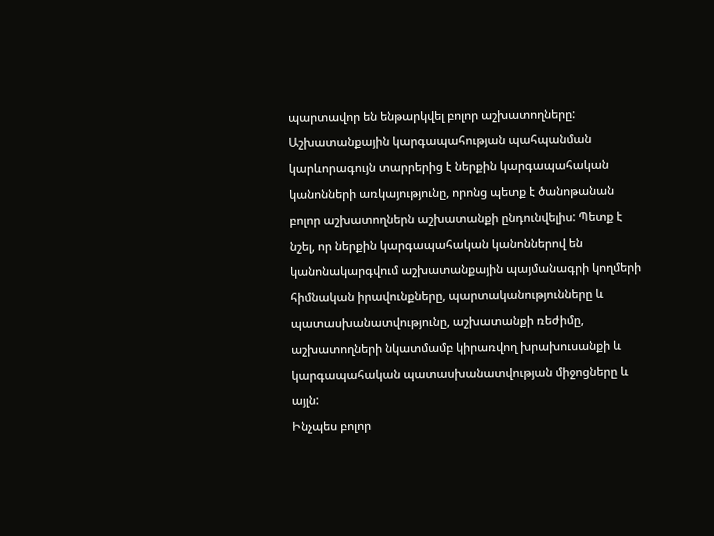պարտավոր են ենթարկվել բոլոր աշխատողները:
Աշխատանքային կարգապահության պահպանման կարևորագույն տարրերից է ներքին կարգապահական կանոնների առկայությունը, որոնց պետք է ծանոթանան բոլոր աշխատողներն աշխատանքի ընդունվելիս: Պետք է նշել, որ ներքին կարգապահական կանոններով են կանոնակարգվում աշխատանքային պայմանագրի կողմերի հիմնական իրավունքները, պարտականությունները և պատասխանատվությունը, աշխատանքի ռեժիմը, աշխատողների նկատմամբ կիրառվող խրախուսանքի և կարգապահական պատասխանատվության միջոցները և այլն:
Ինչպես բոլոր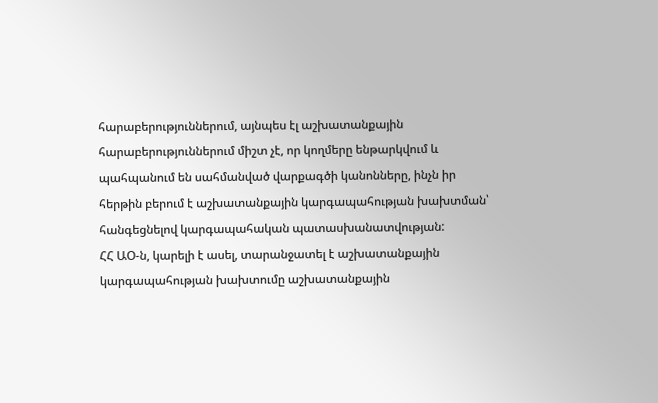հարաբերություններում, այնպես էլ աշխատանքային հարաբերություններում միշտ չէ, որ կողմերը ենթարկվում և պահպանում են սահմանված վարքագծի կանոնները, ինչն իր հերթին բերում է աշխատանքային կարգապահության խախտման՝ հանգեցնելով կարգապահական պատասխանատվության:
ՀՀ ԱՕ-ն, կարելի է ասել, տարանջատել է աշխատանքային կարգապահության խախտումը աշխատանքային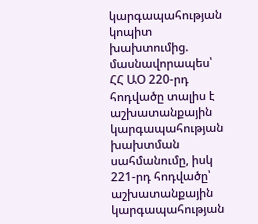կարգապահության կոպիտ խախտումից. մասնավորապես՝ ՀՀ ԱՕ 220-րդ հոդվածը տալիս է աշխատանքային կարգապահության խախտման սահմանումը, իսկ 221-րդ հոդվածը՝ աշխատանքային կարգապահության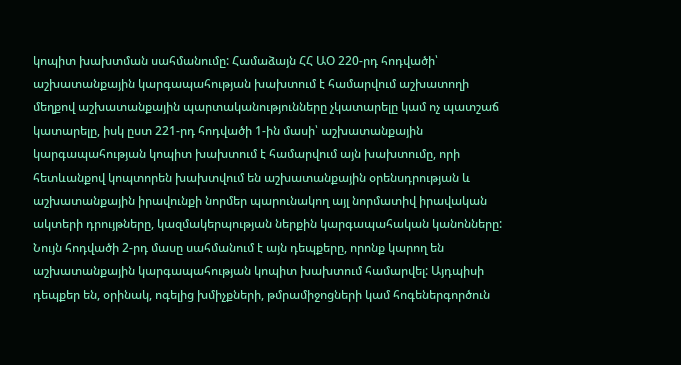կոպիտ խախտման սահմանումը: Համաձայն ՀՀ ԱՕ 220-րդ հոդվածի՝ աշխատանքային կարգապահության խախտում է համարվում աշխատողի մեղքով աշխատանքային պարտականությունները չկատարելը կամ ոչ պատշաճ կատարելը, իսկ ըստ 221-րդ հոդվածի 1-ին մասի՝ աշխատանքային կարգապահության կոպիտ խախտում է համարվում այն խախտումը, որի հետևանքով կոպտորեն խախտվում են աշխատանքային օրենսդրության և աշխատանքային իրավունքի նորմեր պարունակող այլ նորմատիվ իրավական ակտերի դրույթները, կազմակերպության ներքին կարգապահական կանոնները:
Նույն հոդվածի 2-րդ մասը սահմանում է այն դեպքերը, որոնք կարող են աշխատանքային կարգապահության կոպիտ խախտում համարվել: Այդպիսի դեպքեր են, օրինակ, ոգելից խմիչքների, թմրամիջոցների կամ հոգեներգործուն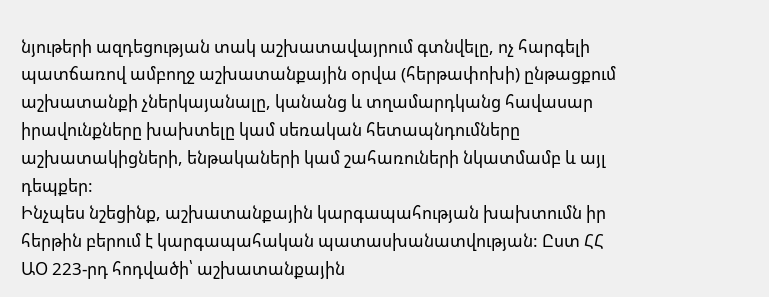նյութերի ազդեցության տակ աշխատավայրում գտնվելը, ոչ հարգելի պատճառով ամբողջ աշխատանքային օրվա (հերթափոխի) ընթացքում աշխատանքի չներկայանալը, կանանց և տղամարդկանց հավասար իրավունքները խախտելը կամ սեռական հետապնդումները աշխատակիցների, ենթակաների կամ շահառուների նկատմամբ և այլ դեպքեր:
Ինչպես նշեցինք, աշխատանքային կարգապահության խախտումն իր հերթին բերում է կարգապահական պատասխանատվության: Ըստ ՀՀ ԱՕ 223-րդ հոդվածի՝ աշխատանքային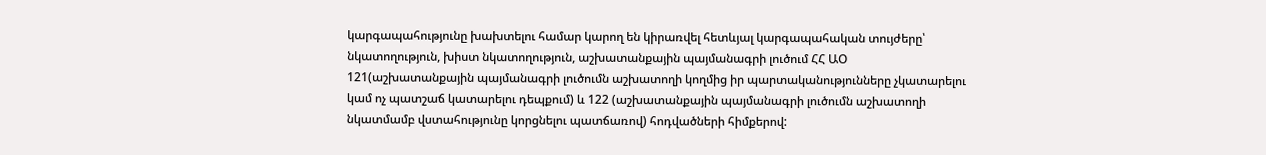կարգապահությունը խախտելու համար կարող են կիրառվել հետևյալ կարգապահական տույժերը՝ նկատողություն, խիստ նկատողություն, աշխատանքային պայմանագրի լուծում ՀՀ ԱՕ 121(աշխատանքային պայմանագրի լուծումն աշխատողի կողմից իր պարտականությունները չկատարելու կամ ոչ պատշաճ կատարելու դեպքում) և 122 (աշխատանքային պայմանագրի լուծումն աշխատողի նկատմամբ վստահությունը կորցնելու պատճառով) հոդվածների հիմքերով: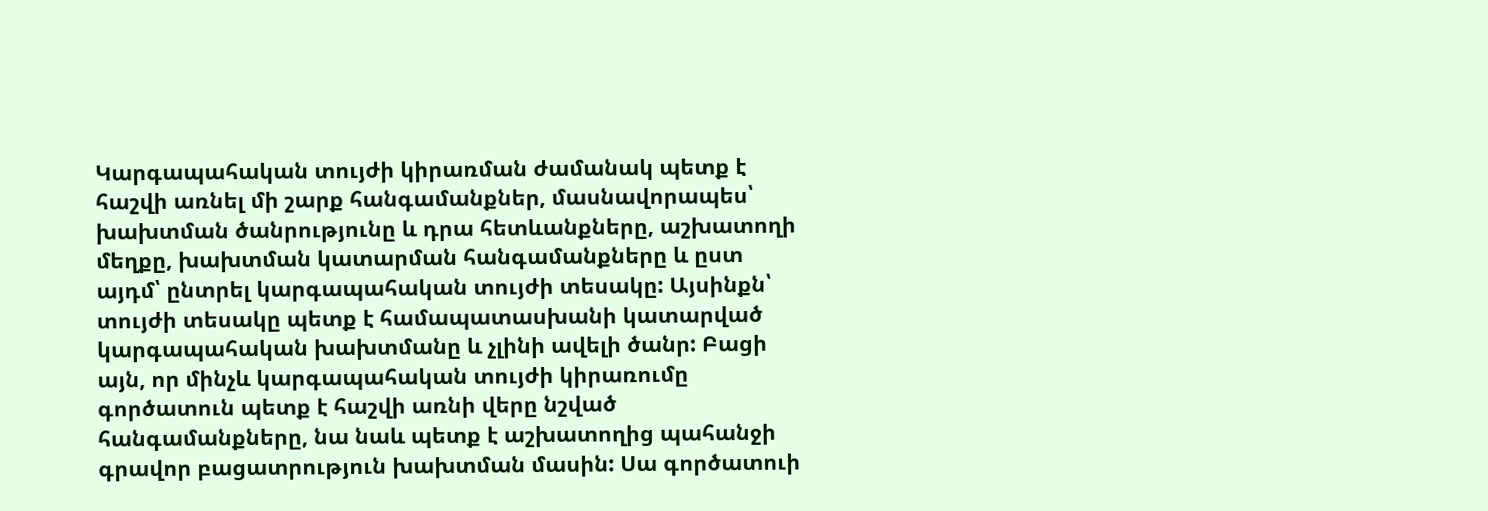Կարգապահական տույժի կիրառման ժամանակ պետք է հաշվի առնել մի շարք հանգամանքներ, մասնավորապես՝ խախտման ծանրությունը և դրա հետևանքները, աշխատողի մեղքը, խախտման կատարման հանգամանքները և ըստ այդմ՝ ընտրել կարգապահական տույժի տեսակը: Այսինքն՝ տույժի տեսակը պետք է համապատասխանի կատարված կարգապահական խախտմանը և չլինի ավելի ծանր: Բացի այն, որ մինչև կարգապահական տույժի կիրառումը գործատուն պետք է հաշվի առնի վերը նշված հանգամանքները, նա նաև պետք է աշխատողից պահանջի գրավոր բացատրություն խախտման մասին: Սա գործատուի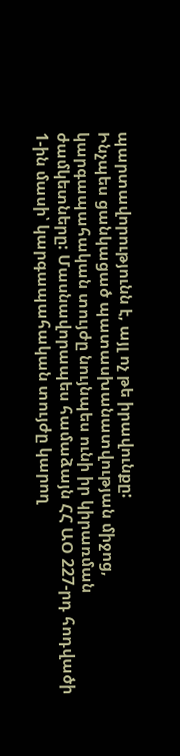պարտավորությունն է, այլ ոչ թե իրավունքը:
Ինչպես ցանկացած պատասխանատվության միջոց, կարգապահական տույժը նույնպես ունի իր կիրառման ժամկետները: Մասնավորապես համաձայն ՀՀ ԱՕ 227-րդ հոդվածի 1-ին մասի՝ կարգապահական տույժը կարող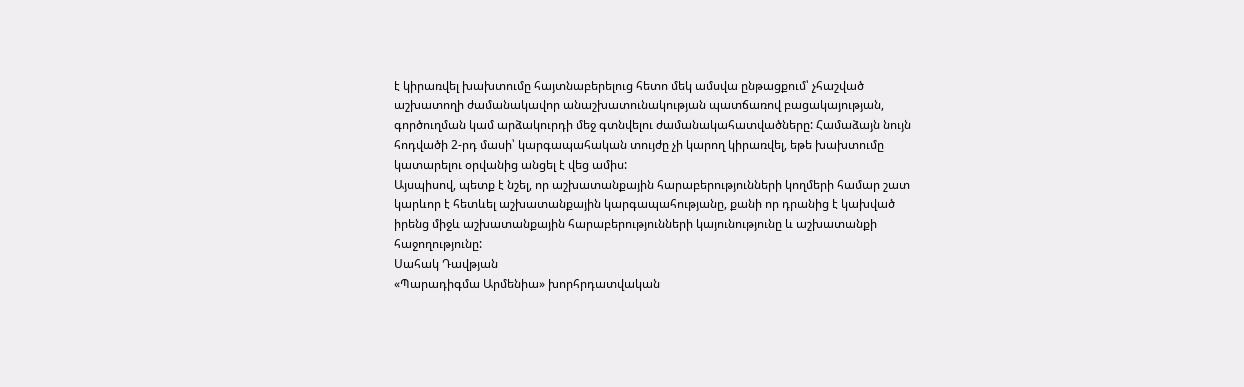է կիրառվել խախտումը հայտնաբերելուց հետո մեկ ամսվա ընթացքում՝ չհաշված աշխատողի ժամանակավոր անաշխատունակության պատճառով բացակայության, գործուղման կամ արձակուրդի մեջ գտնվելու ժամանակահատվածները: Համաձայն նույն հոդվածի 2-րդ մասի՝ կարգապահական տույժը չի կարող կիրառվել, եթե խախտումը կատարելու օրվանից անցել է վեց ամիս:
Այսպիսով, պետք է նշել, որ աշխատանքային հարաբերությունների կողմերի համար շատ կարևոր է հետևել աշխատանքային կարգապահությանը, քանի որ դրանից է կախված իրենց միջև աշխատանքային հարաբերությունների կայունությունը և աշխատանքի հաջողությունը:
Սահակ Դավթյան
«Պարադիգմա Արմենիա» խորհրդատվական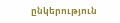ընկերություն